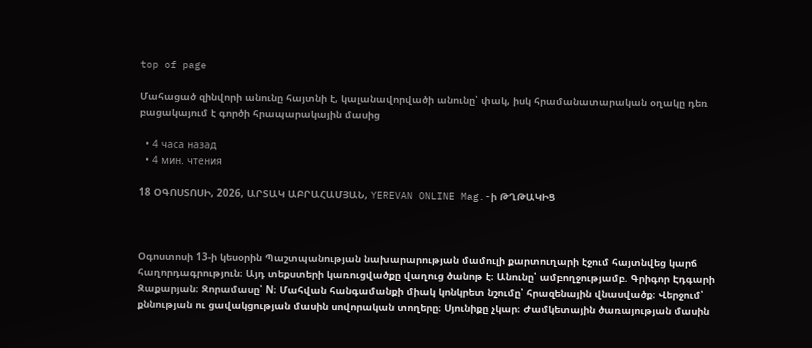top of page

Մահացած զինվորի անունը հայտնի է, կալանավորվածի անունը՝ փակ, իսկ հրամանատարական օղակը դեռ բացակայում է գործի հրապարակային մասից

  • 4 часа назад
  • 4 мин. чтения

18 ՕԳՈՍՏՈՍԻ, 2026, ԱՐՏԱԿ ԱԲՐԱՀԱՄՅԱՆ, YEREVAN ONLINE Mag.-ի ԹՂԹԱԿԻՑ



Օգոստոսի 13-ի կեսօրին Պաշտպանության նախարարության մամուլի քարտուղարի էջում հայտնվեց կարճ հաղորդագրություն։ Այդ տեքստերի կառուցվածքը վաղուց ծանոթ է։ Անունը՝ ամբողջությամբ. Գրիգոր Էդգարի Զաքարյան։ Զորամասը՝ N։ Մահվան հանգամանքի միակ կոնկրետ նշումը՝ հրազենային վնասվածք։ Վերջում՝ քննության ու ցավակցության մասին սովորական տողերը։ Սյունիքը չկար։ Ժամկետային ծառայության մասին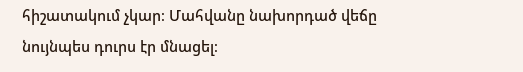հիշատակում չկար։ Մահվանը նախորդած վեճը նույնպես դուրս էր մնացել։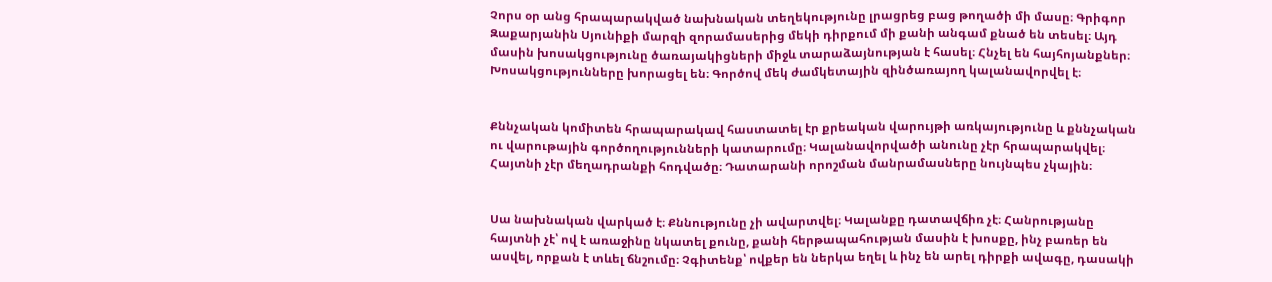Չորս օր անց հրապարակված նախնական տեղեկությունը լրացրեց բաց թողածի մի մասը։ Գրիգոր Զաքարյանին Սյունիքի մարզի զորամասերից մեկի դիրքում մի քանի անգամ քնած են տեսել։ Այդ մասին խոսակցությունը ծառայակիցների միջև տարաձայնության է հասել։ Հնչել են հայհոյանքներ։ Խոսակցությունները խորացել են։ Գործով մեկ ժամկետային զինծառայող կալանավորվել է։


Քննչական կոմիտեն հրապարակավ հաստատել էր քրեական վարույթի առկայությունը և քննչական ու վարութային գործողությունների կատարումը։ Կալանավորվածի անունը չէր հրապարակվել։ Հայտնի չէր մեղադրանքի հոդվածը։ Դատարանի որոշման մանրամասները նույնպես չկային։


Սա նախնական վարկած է։ Քննությունը չի ավարտվել։ Կալանքը դատավճիռ չէ։ Հանրությանը հայտնի չէ՝ ով է առաջինը նկատել քունը, քանի հերթապահության մասին է խոսքը, ինչ բառեր են ասվել, որքան է տևել ճնշումը։ Չգիտենք՝ ովքեր են ներկա եղել և ինչ են արել դիրքի ավագը, դասակի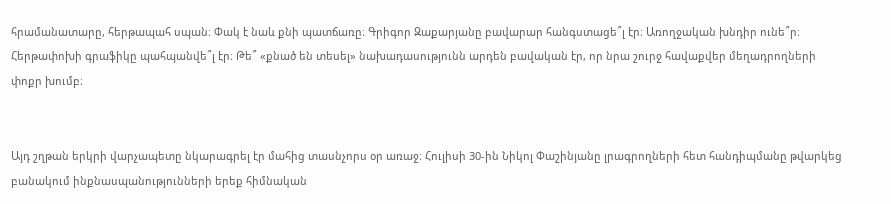հրամանատարը, հերթապահ սպան։ Փակ է նաև քնի պատճառը։ Գրիգոր Զաքարյանը բավարար հանգստացե՞լ էր։ Առողջական խնդիր ունե՞ր։ Հերթափոխի գրաֆիկը պահպանվե՞լ էր։ Թե՞ «քնած են տեսել» նախադասությունն արդեն բավական էր, որ նրա շուրջ հավաքվեր մեղադրողների փոքր խումբ։


Այդ շղթան երկրի վարչապետը նկարագրել էր մահից տասնչորս օր առաջ։ Հուլիսի 30-ին Նիկոլ Փաշինյանը լրագրողների հետ հանդիպմանը թվարկեց բանակում ինքնասպանությունների երեք հիմնական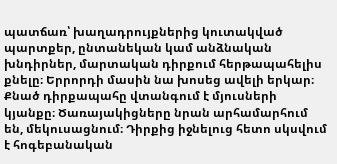պատճառ՝ խաղադրույքներից կուտակված պարտքեր, ընտանեկան կամ անձնական խնդիրներ, մարտական դիրքում հերթապահելիս քնելը։ Երրորդի մասին նա խոսեց ավելի երկար։ Քնած դիրքապահը վտանգում է մյուսների կյանքը։ Ծառայակիցները նրան արհամարհում են, մեկուսացնում։ Դիրքից իջնելուց հետո սկսվում է հոգեբանական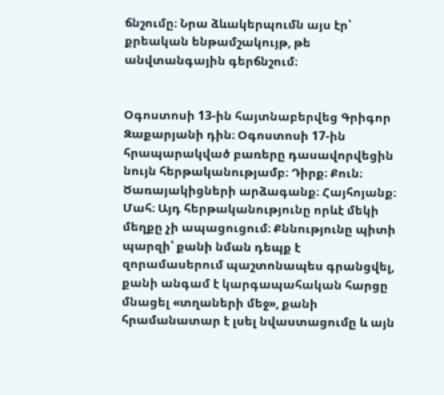ճնշումը։ Նրա ձևակերպումն այս էր՝ քրեական ենթամշակույթ, թե անվտանգային գերճնշում։


Օգոստոսի 13-ին հայտնաբերվեց Գրիգոր Զաքարյանի դին։ Օգոստոսի 17-ին հրապարակված բառերը դասավորվեցին նույն հերթականությամբ։ Դիրք։ Քուն։ Ծառայակիցների արձագանք։ Հայհոյանք։ Մահ։ Այդ հերթականությունը որևէ մեկի մեղքը չի ապացուցում։ Քննությունը պիտի պարզի՝ քանի նման դեպք է զորամասերում պաշտոնապես գրանցվել, քանի անգամ է կարգապահական հարցը մնացել «տղաների մեջ», քանի հրամանատար է լսել նվաստացումը և այն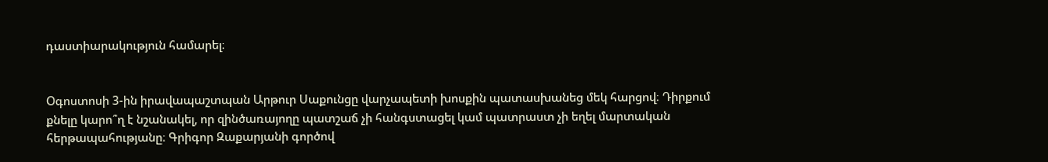դաստիարակություն համարել։


Օգոստոսի 3-ին իրավապաշտպան Արթուր Սաքունցը վարչապետի խոսքին պատասխանեց մեկ հարցով։ Դիրքում քնելը կարո՞ղ է նշանակել, որ զինծառայողը պատշաճ չի հանգստացել կամ պատրաստ չի եղել մարտական հերթապահությանը։ Գրիգոր Զաքարյանի գործով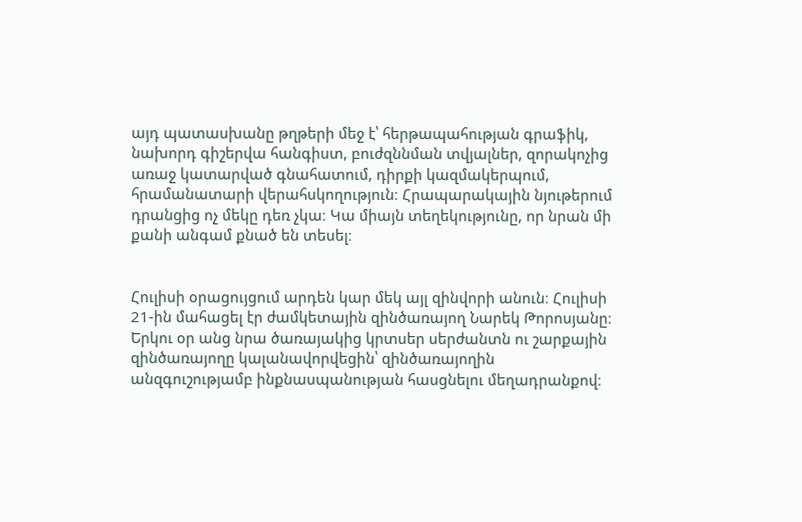այդ պատասխանը թղթերի մեջ է՝ հերթապահության գրաֆիկ, նախորդ գիշերվա հանգիստ, բուժզննման տվյալներ, զորակոչից առաջ կատարված գնահատում, դիրքի կազմակերպում, հրամանատարի վերահսկողություն։ Հրապարակային նյութերում դրանցից ոչ մեկը դեռ չկա։ Կա միայն տեղեկությունը, որ նրան մի քանի անգամ քնած են տեսել։


Հուլիսի օրացույցում արդեն կար մեկ այլ զինվորի անուն։ Հուլիսի 21-ին մահացել էր ժամկետային զինծառայող Նարեկ Թորոսյանը։ Երկու օր անց նրա ծառայակից կրտսեր սերժանտն ու շարքային զինծառայողը կալանավորվեցին՝ զինծառայողին անզգուշությամբ ինքնասպանության հասցնելու մեղադրանքով։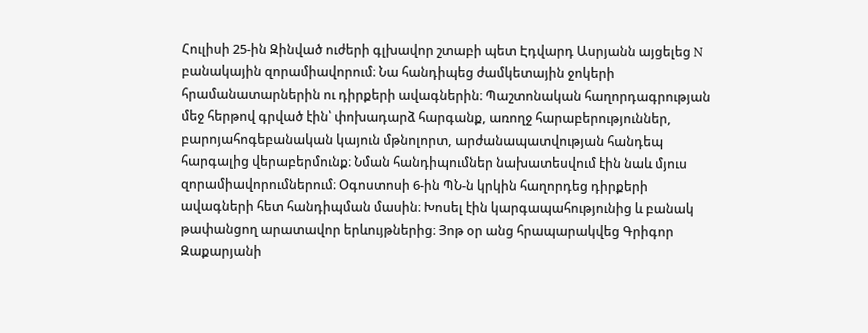Հուլիսի 25-ին Զինված ուժերի գլխավոր շտաբի պետ Էդվարդ Ասրյանն այցելեց N բանակային զորամիավորում։ Նա հանդիպեց ժամկետային ջոկերի հրամանատարներին ու դիրքերի ավագներին։ Պաշտոնական հաղորդագրության մեջ հերթով գրված էին՝ փոխադարձ հարգանք, առողջ հարաբերություններ, բարոյահոգեբանական կայուն մթնոլորտ, արժանապատվության հանդեպ հարգալից վերաբերմունք։ Նման հանդիպումներ նախատեսվում էին նաև մյուս զորամիավորումներում։ Օգոստոսի 6-ին ՊՆ-ն կրկին հաղորդեց դիրքերի ավագների հետ հանդիպման մասին։ Խոսել էին կարգապահությունից և բանակ թափանցող արատավոր երևույթներից։ Յոթ օր անց հրապարակվեց Գրիգոր Զաքարյանի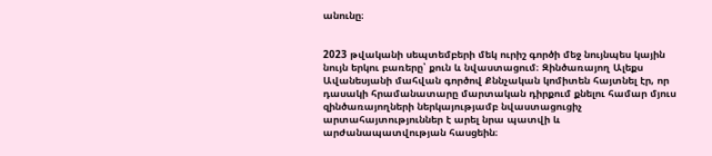անունը։


2023 թվականի սեպտեմբերի մեկ ուրիշ գործի մեջ նույնպես կային նույն երկու բառերը՝ քուն և նվաստացում։ Զինծառայող Ալեքս Ավանեսյանի մահվան գործով Քննչական կոմիտեն հայտնել էր, որ դասակի հրամանատարը մարտական դիրքում քնելու համար մյուս զինծառայողների ներկայությամբ նվաստացուցիչ արտահայտություններ է արել նրա պատվի և արժանապատվության հասցեին։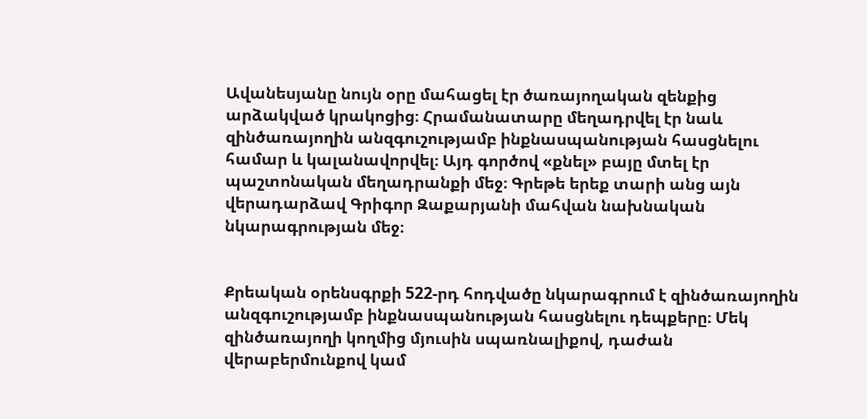Ավանեսյանը նույն օրը մահացել էր ծառայողական զենքից արձակված կրակոցից։ Հրամանատարը մեղադրվել էր նաև զինծառայողին անզգուշությամբ ինքնասպանության հասցնելու համար և կալանավորվել։ Այդ գործով «քնել» բայը մտել էր պաշտոնական մեղադրանքի մեջ։ Գրեթե երեք տարի անց այն վերադարձավ Գրիգոր Զաքարյանի մահվան նախնական նկարագրության մեջ։


Քրեական օրենսգրքի 522-րդ հոդվածը նկարագրում է զինծառայողին անզգուշությամբ ինքնասպանության հասցնելու դեպքերը։ Մեկ զինծառայողի կողմից մյուսին սպառնալիքով, դաժան վերաբերմունքով կամ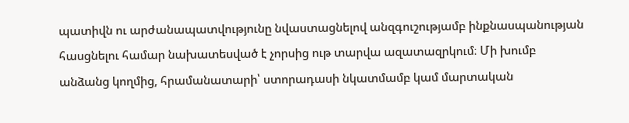պատիվն ու արժանապատվությունը նվաստացնելով անզգուշությամբ ինքնասպանության հասցնելու համար նախատեսված է չորսից ութ տարվա ազատազրկում։ Մի խումբ անձանց կողմից, հրամանատարի՝ ստորադասի նկատմամբ կամ մարտական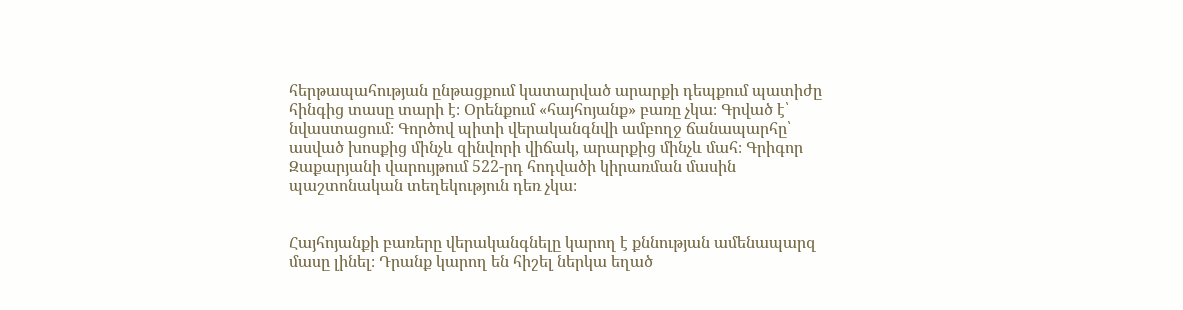հերթապահության ընթացքում կատարված արարքի դեպքում պատիժը հինգից տասը տարի է։ Օրենքում «հայհոյանք» բառը չկա։ Գրված է՝ նվաստացում։ Գործով պիտի վերականգնվի ամբողջ ճանապարհը՝ ասված խոսքից մինչև զինվորի վիճակ, արարքից մինչև մահ։ Գրիգոր Զաքարյանի վարույթում 522-րդ հոդվածի կիրառման մասին պաշտոնական տեղեկություն դեռ չկա։


Հայհոյանքի բառերը վերականգնելը կարող է քննության ամենապարզ մասը լինել։ Դրանք կարող են հիշել ներկա եղած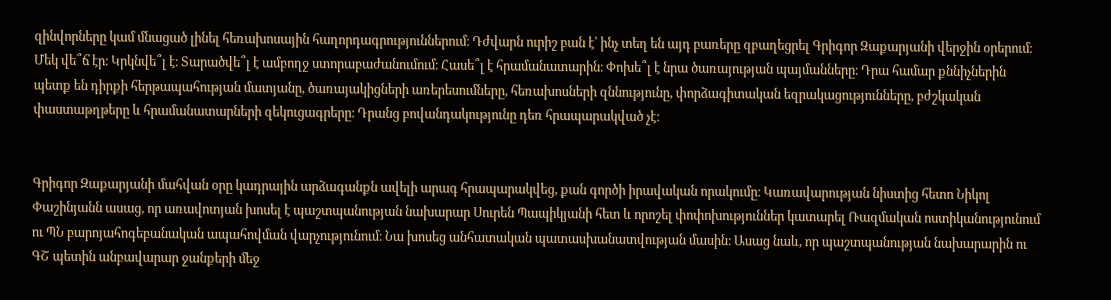զինվորները կամ մնացած լինել հեռախոսային հաղորդագրություններում։ Դժվարն ուրիշ բան է՝ ինչ տեղ են այդ բառերը զբաղեցրել Գրիգոր Զաքարյանի վերջին օրերում։ Մեկ վե՞ճ էր։ Կրկնվե՞լ է։ Տարածվե՞լ է ամբողջ ստորաբաժանումում։ Հասե՞լ է հրամանատարին։ Փոխե՞լ է նրա ծառայության պայմանները։ Դրա համար քննիչներին պետք են դիրքի հերթապահության մատյանը, ծառայակիցների առերեսումները, հեռախոսների զննությունը, փորձագիտական եզրակացությունները, բժշկական փաստաթղթերը և հրամանատարների զեկուցագրերը։ Դրանց բովանդակությունը դեռ հրապարակված չէ։


Գրիգոր Զաքարյանի մահվան օրը կադրային արձագանքն ավելի արագ հրապարակվեց, քան գործի իրավական որակումը։ Կառավարության նիստից հետո Նիկոլ Փաշինյանն ասաց, որ առավոտյան խոսել է պաշտպանության նախարար Սուրեն Պապիկյանի հետ և որոշել փոփոխություններ կատարել Ռազմական ոստիկանությունում ու ՊՆ բարոյահոգեբանական ապահովման վարչությունում։ Նա խոսեց անհատական պատասխանատվության մասին։ Ասաց նաև, որ պաշտպանության նախարարին ու ԳՇ պետին անբավարար ջանքերի մեջ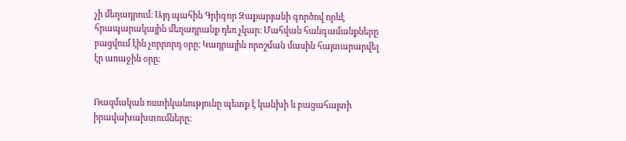չի մեղադրում։ Այդ պահին Գրիգոր Զաքարյանի գործով որևէ հրապարակային մեղադրանք դեռ չկար։ Մահվան հանգամանքները բացվում էին չորրորդ օրը։ Կադրային որոշման մասին հայտարարվել էր առաջին օրը։


Ռազմական ոստիկանությունը պետք է կանխի և բացահայտի իրավախախտումները։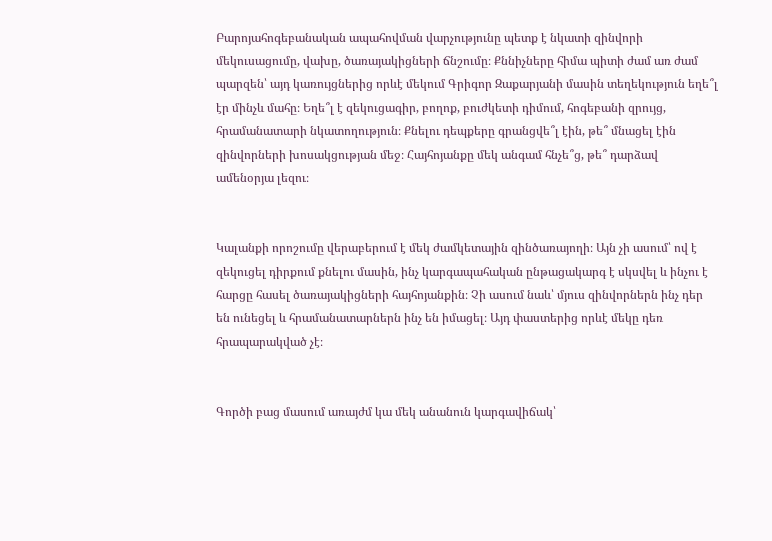Բարոյահոգեբանական ապահովման վարչությունը պետք է նկատի զինվորի մեկուսացումը, վախը, ծառայակիցների ճնշումը։ Քննիչները հիմա պիտի ժամ առ ժամ պարզեն՝ այդ կառույցներից որևէ մեկում Գրիգոր Զաքարյանի մասին տեղեկություն եղե՞լ էր մինչև մահը։ Եղե՞լ է զեկուցագիր, բողոք, բուժկետի դիմում, հոգեբանի զրույց, հրամանատարի նկատողություն։ Քնելու դեպքերը գրանցվե՞լ էին, թե՞ մնացել էին զինվորների խոսակցության մեջ։ Հայհոյանքը մեկ անգամ հնչե՞ց, թե՞ դարձավ ամենօրյա լեզու։


Կալանքի որոշումը վերաբերում է մեկ ժամկետային զինծառայողի։ Այն չի ասում՝ ով է զեկուցել դիրքում քնելու մասին, ինչ կարգապահական ընթացակարգ է սկսվել և ինչու է հարցը հասել ծառայակիցների հայհոյանքին։ Չի ասում նաև՝ մյուս զինվորներն ինչ դեր են ունեցել և հրամանատարներն ինչ են իմացել։ Այդ փաստերից որևէ մեկը դեռ հրապարակված չէ։


Գործի բաց մասում առայժմ կա մեկ անանուն կարգավիճակ՝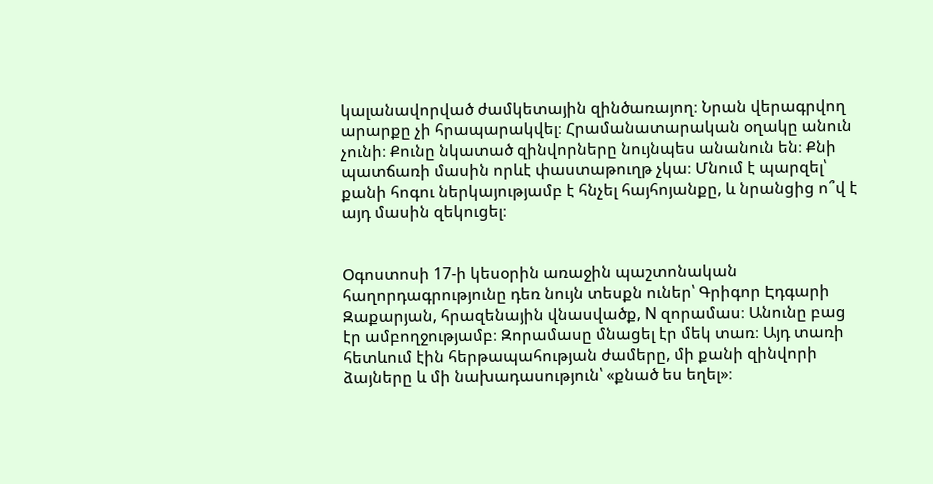կալանավորված ժամկետային զինծառայող։ Նրան վերագրվող արարքը չի հրապարակվել։ Հրամանատարական օղակը անուն չունի։ Քունը նկատած զինվորները նույնպես անանուն են։ Քնի պատճառի մասին որևէ փաստաթուղթ չկա։ Մնում է պարզել՝ քանի հոգու ներկայությամբ է հնչել հայհոյանքը, և նրանցից ո՞վ է այդ մասին զեկուցել։


Օգոստոսի 17-ի կեսօրին առաջին պաշտոնական հաղորդագրությունը դեռ նույն տեսքն ուներ՝ Գրիգոր Էդգարի Զաքարյան, հրազենային վնասվածք, N զորամաս։ Անունը բաց էր ամբողջությամբ։ Զորամասը մնացել էր մեկ տառ։ Այդ տառի հետևում էին հերթապահության ժամերը, մի քանի զինվորի ձայները և մի նախադասություն՝ «քնած ես եղել»։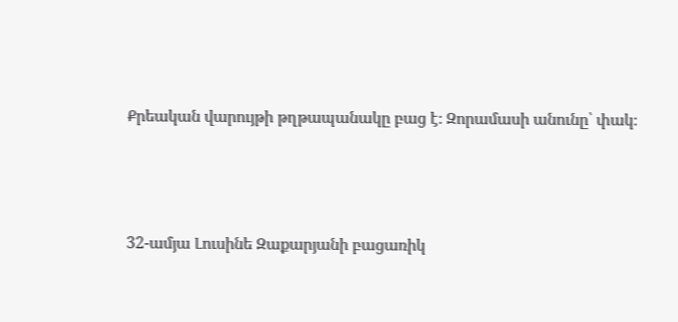Քրեական վարույթի թղթապանակը բաց է։ Զորամասի անունը՝ փակ։




32-ամյա Լուսինե Զաքարյանի բացառիկ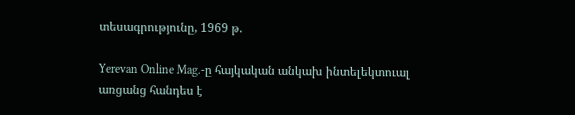տեսագրությունը, 1969 թ.

Yerevan Online Mag.-ը հայկական անկախ ինտելեկտուալ առցանց հանդես է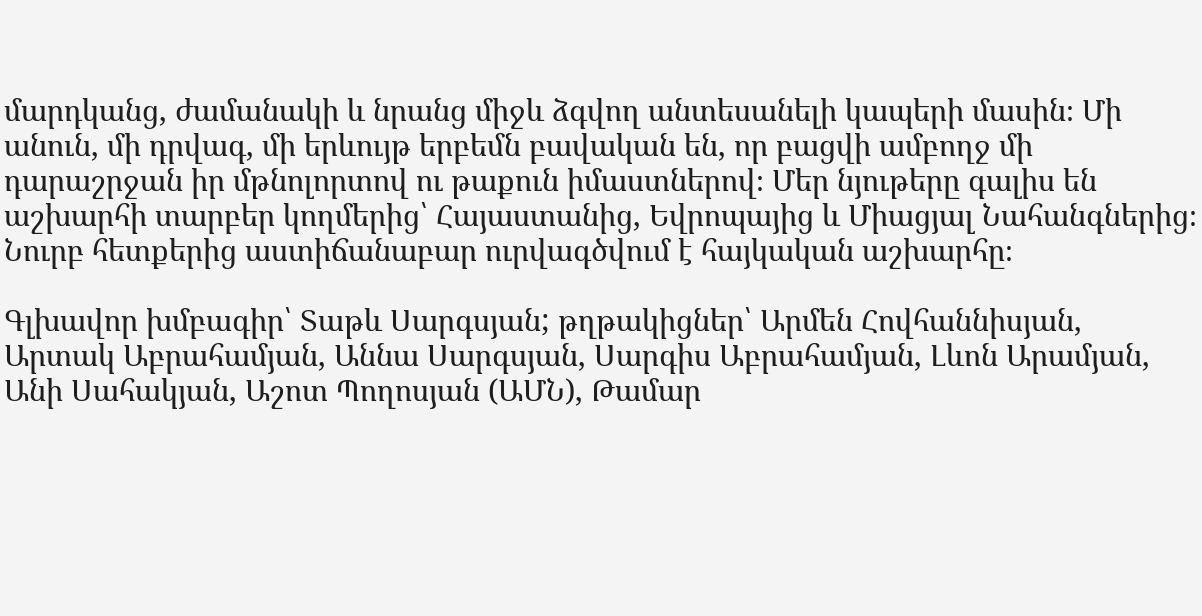մարդկանց, ժամանակի և նրանց միջև ձգվող անտեսանելի կապերի մասին։ Մի անուն, մի դրվագ, մի երևույթ երբեմն բավական են, որ բացվի ամբողջ մի դարաշրջան իր մթնոլորտով ու թաքուն իմաստներով։ Մեր նյութերը գալիս են աշխարհի տարբեր կողմերից՝ Հայաստանից, Եվրոպայից և Միացյալ Նահանգներից։ Նուրբ հետքերից աստիճանաբար ուրվագծվում է հայկական աշխարհը։

Գլխավոր խմբագիր՝ Տաթև Սարգսյան; թղթակիցներ՝ Արմեն Հովհաննիսյան, Արտակ Աբրահամյան, Աննա Սարգսյան, Սարգիս Աբրահամյան, Լևոն Արամյան, Անի Սահակյան, Աշոտ Պողոսյան (ԱՄՆ), Թամար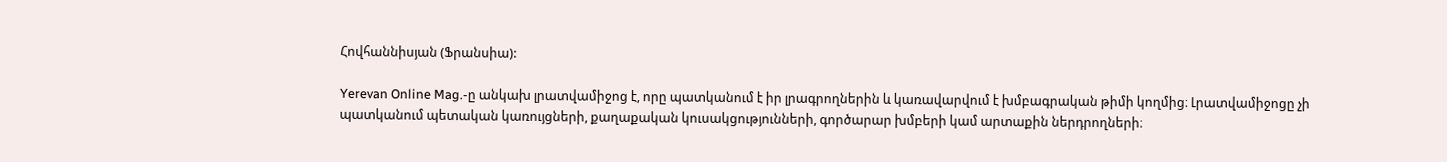Հովհաննիսյան (Ֆրանսիա):

Yerevan Online Mag.-ը անկախ լրատվամիջոց է, որը պատկանում է իր լրագրողներին և կառավարվում է խմբագրական թիմի կողմից։ Լրատվամիջոցը չի պատկանում պետական կառույցների, քաղաքական կուսակցությունների, գործարար խմբերի կամ արտաքին ներդրողների։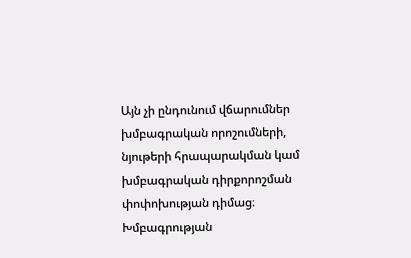Այն չի ընդունում վճարումներ խմբագրական որոշումների, նյութերի հրապարակման կամ խմբագրական դիրքորոշման փոփոխության դիմաց։ Խմբագրության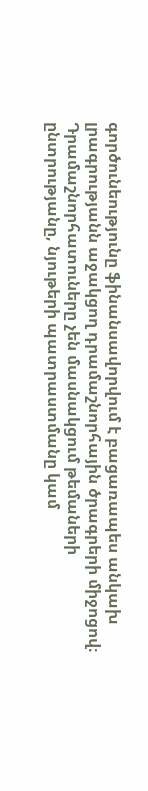գործունեությունը ֆինանսավորվում է բացառապես անկախ լրագրությանն աջակցող դրամաշնորհային ծրագրերի միջոցով։ Դրամաշնորհատուները չեն մասնակցում թեմաների ընտրությանը, նյութերի պատրաստմանը կամ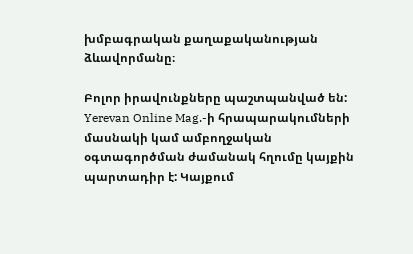խմբագրական քաղաքականության ձևավորմանը։

Բոլոր իրավունքները պաշտպանված են: Yerevan Online Mag.-ի հրապարակումների մասնակի կամ ամբողջական օգտագործման ժամանակ հղումը կայքին պարտադիր է: Կայքում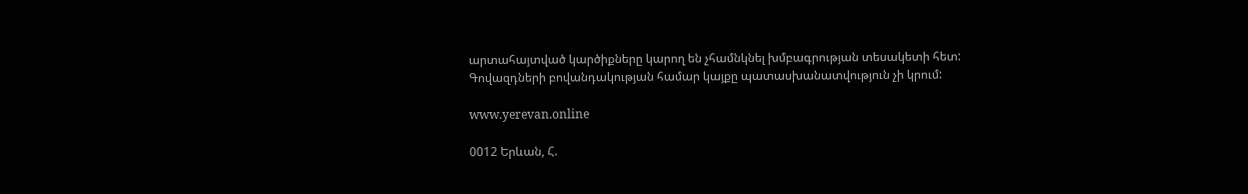արտահայտված կարծիքները կարող են չհամնկնել խմբագրության տեսակետի հետ: Գովազդների բովանդակության համար կայքը պատասխանատվություն չի կրում:

www.yerevan.online

0012 Երևան, Հ.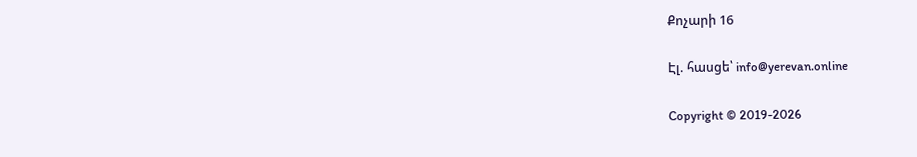Քոչարի 16

Էլ. հասցե՝ info@yerevan.online

Copyright © 2019-2026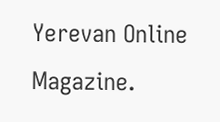Yerevan Online Magazine.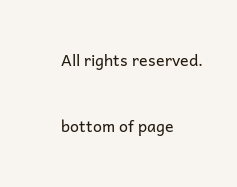All rights reserved.

bottom of page